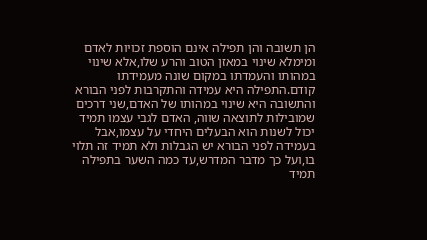הן תשובה והן תפילה אינם הוספת זכויות לאדם ומימלא שינוי במאזן הטוב והרע שלו,אלא שינוי במהותו והעמדתו במקום שונה מעמידתו קודם.התפילה היא עמידה והתקרבות לפני הבורא והתשובה היא שינוי במהותו של האדם,שני דרכים שמובילות לתוצאה שווה, האדם לגבי עצמו תמיד יכול לשנות הוא הבעלים היחדי על עצמו,אבל בעמידה לפני הבורא יש הגבלות ולא תמיד זה תלוי בו,ועל כך מדבר המדרש,עד כמה השער בתפילה תמיד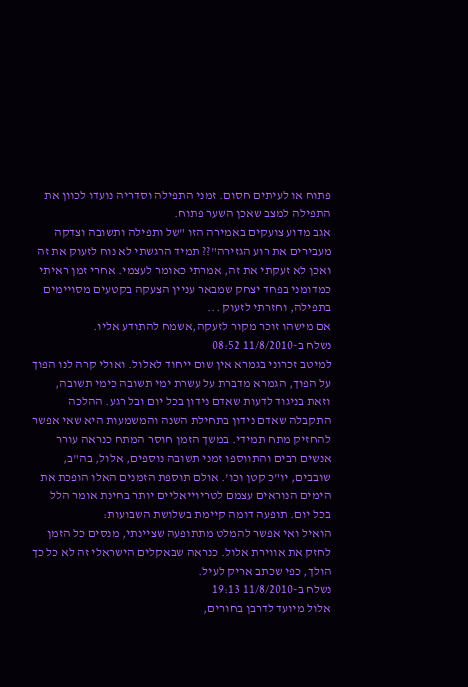פתוח או לעיתים חסום. זמני התפילה וסדריה נועדו לכוון את התפילה למצב שאכן השער פתוח.
אגב מדוע צועקים באמירה הזו "של ותפילה ותשובה וצדקה מעבירים את רוע הגזירה"?? תמיד הרגשתי לא נוח לזעוק את זה ואכן לא זעקתי את זה, אמרתי כאומר לעצמי. אחרי זמן ראיתי כמדומני בפחד יצחק שמבאר עניין הצעקה בקטעים מסויימים בתפילה, וחזרתי לזעוק ...
אם מישהו זוכר מקור לזעקה,אשמח להתודע אליו.
נשלח ב-11/8/2010 08:52
למיטב זכרוני בגמרא אין שום ייחוד לאלול. ואולי קרה לנו הפוך על הפוך, הגמרא מדברת על עשרת ימי תשובה כימי תשובה, וזאת בניגוד לדעות שאדם נידון בכל יום ובל רגע. ההלכה התקבלה שאדם נידון בתחילת השנה והמשמעות היא שאי אפשר להחזיק מתח תמידי. במשך הזמן חוסר המתח כנראה עורר אנשים רבים והתווספו זמני תשובה נוספים, אלול, בה"ב, שובבים, יו"כ קטן וכו'. אולם תוספת הזמנים האלו הופכת את הימים הנוראים עצמם לטריוייאליים יותר בחינת אומר הלל בכל יום. תופעה דומה קיימת בשלושת השבועות:
הואיל ואי אפשר להמלט מתתופעה שציינתי, מנסים כל הזמן לחזק את אווירת אלול. כנראה שבאקלים הישראלי זה לא כל כך הולך, כפי שכתב אריק לעיל.
נשלח ב-11/8/2010 19:13
אלול מיועד לדרבן בחורים,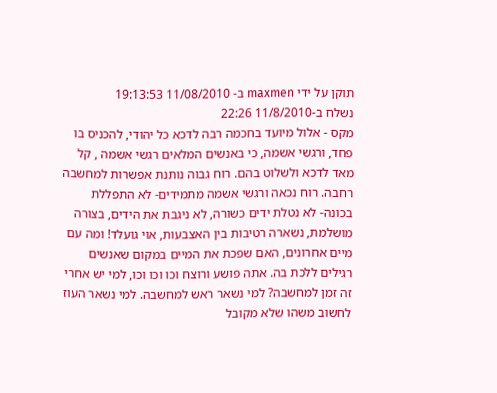תוקן על ידי maxmen ב- 11/08/2010 19:13:53
נשלח ב-11/8/2010 22:26
מקס - אלול מיועד בחכמה רבה לדכא כל יהודי, להכניס בו פחד, ורגשי אשמה, כי באנשים המלאים רגשי אשמה , קל מאד לדכא ולשלוט בהם. רוח גבוה נותנת אפשרות למחשבה רחבה. רוח נכאה ורגשי אשמה מתמידים- לא התפללת בכונה- לא נטלת ידים כשורה, לא ניגבת את הידים, בצורה מושלמת, נשארה רטיבות בין האצבעות, אוי גועלד! ומה עם מיים אחרונים, האם שפכת את המיים במקום שאנשים רגילים ללכת בה. אתה פושע ורוצח וכו וכו וכו, למי יש אחרי זה זמן למחשבה? למי נשאר ראש למחשבה. למי נשאר העוז לחשוב משהו שלא מקובל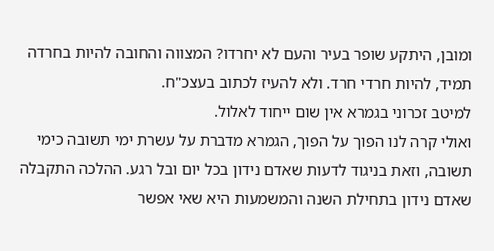ומובן, היתקע שופר בעיר והעם לא יחרדו? המצווה והחובה להיות בחרדה תמיד, להיות חרדי חרד. ולא להעיז לכתוב בעצכ"ח.
למיטב זכרוני בגמרא אין שום ייחוד לאלול.
ואולי קרה לנו הפוך על הפוך, הגמרא מדברת על עשרת ימי תשובה כימי תשובה, וזאת בניגוד לדעות שאדם נידון בכל יום ובל רגע. ההלכה התקבלה שאדם נידון בתחילת השנה והמשמעות היא שאי אפשר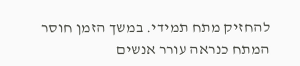להחזיק מתח תמידי. במשך הזמן חוסר המתח כנראה עורר אנשים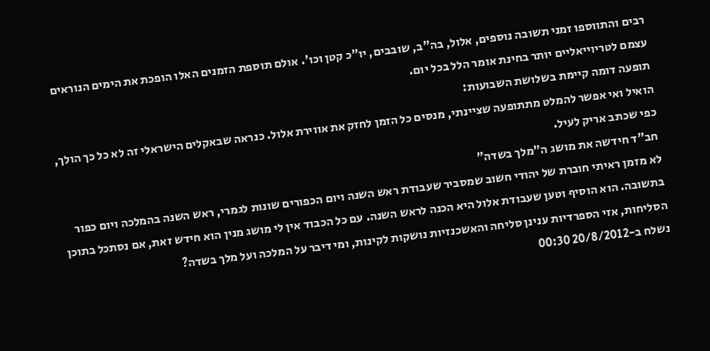רבים והתווספו זמני תשובה נוספים, אלול, בה"ב, שובבים, יו"כ קטן וכו'. אולם תוספת הזמנים האלו הופכת את הימים הנוראים עצמם לטריוייאליים יותר בחינת אומר הלל בכל יום.
תופעה דומה קיימת בשלושת השבועות:
הואיל ואי אפשר להמלט מתתופעה שציינתי, מנסים כל הזמן לחזק את אווירת אלול. כנראה שבאקלים הישראלי זה לא כל כך הולך, כפי שכתב אריק לעיל.
חב"ד חידשה את מושג ה"מלך בשדה"
לא מזמן ראיתי חוברת של יהודי חשוב שמסביר שעבודת ראש השנה ויום הכפורים שונות לגמרי, ראש השנה בהמלכה ויום כפור בתשובה. הוא הוסיף וטען שעבודת אלול היא הכנה לראש השנה. עם כל הכבוד אין לי מושג מנין הוא חידש זאת, אם נסתכל בתוכן הסליחות, אזי הספרדיות ענינן סליחה והאשכנזיות נושקות לקינות, ומי דיבר על המלכה ועל מלך בשדה?
נשלח ב-20/8/2012 00:30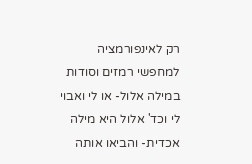רק לאינפורמציה למחפשי רמזים וסודות במילה אלול- או לי ואבוי לי וכד' אלול היא מילה אכדית- והביאו אותה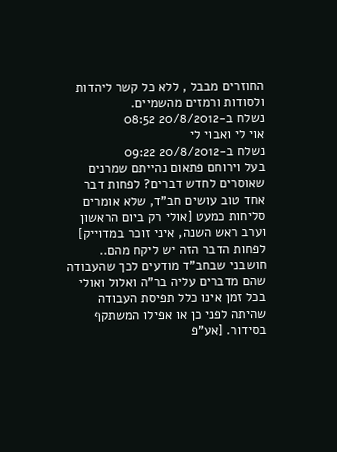החוזרים מבבל , ללא כל קשר ליהדות ולסודות ורמזים מהשמיים.
נשלח ב-20/8/2012 08:52
אוי לי ואבוי לי
נשלח ב-20/8/2012 09:22
בעל וירוחם פתאום נהייתם שמרנים שאוסרים לחדש דברים? לפחות דבר אחד טוב עושים חב"ד, שלא אומרים סליחות כמעט [אולי רק ביום הראשון וערב ראש השנה, איני זוכר במדוייק] לפחות הדבר הזה יש ליקח מהם..
חושבני שבחב"ד מודעים לכך שהעבודה שהם מדברים עליה בר"ה ואלול ואולי בכל זמן אינו כלל תפיסת העבודה שהיתה לפני כן או אפילו המשתקף בסידור. [אע"פ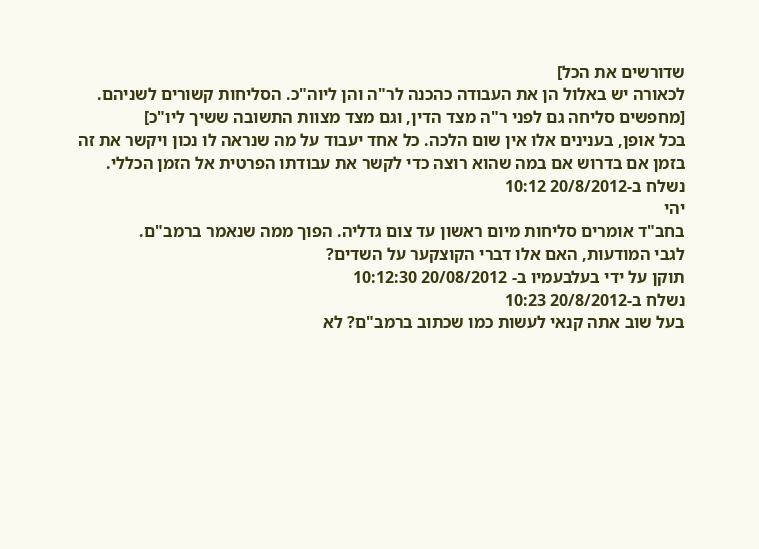שדורשים את הכל]
לכאורה יש באלול הן את העבודה כהכנה לר"ה והן ליוה"כ. הסליחות קשורים לשניהם. [מחפשים סליחה גם לפני ר"ה מצד הדין, וגם מצד מצוות התשובה ששיך ליו"כ]
בכל אופן, בענינים אלו אין שום הלכה. כל אחד יעבוד על מה שנראה לו נכון ויקשר את זה בזמן אם בדרוש אם במה שהוא רוצה כדי לקשר את עבודתו הפרטית אל הזמן הכללי.
נשלח ב-20/8/2012 10:12
יהי
בחב"ד אומרים סליחות מיום ראשון עד צום גדליה. הפוך ממה שנאמר ברמב"ם.
לגבי המודעות, האם אלו דברי הקוצקער על השדים?
תוקן על ידי בעלבעמיו ב- 20/08/2012 10:12:30
נשלח ב-20/8/2012 10:23
בעל שוב אתה קנאי לעשות כמו שכתוב ברמב"ם? לא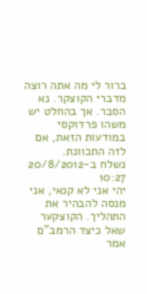ברור לי מה אתה רוצה מדברי הקוצקר. נא הסבר. אך בהחלט יש משהו פרדוקסי במודעות הזאת, אם לזה התכוונת.
נשלח ב-20/8/2012 10:27
יהי אני לא קנאי, אני מנסה להבהיר את התהליך. הקוצקער שאל כיצד הרמב"ם אמר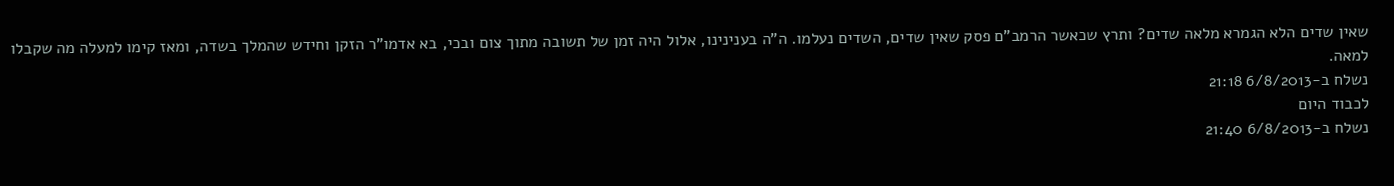שאין שדים הלא הגמרא מלאה שדים? ותרץ שכאשר הרמב"ם פסק שאין שדים, השדים נעלמו. ה"ה בענינינו, אלול היה זמן של תשובה מתוך צום ובכי, בא אדמו"ר הזקן וחידש שהמלך בשדה, ומאז קימו למעלה מה שקבלו למאה.
נשלח ב-6/8/2013 21:18
לכבוד היום
נשלח ב-6/8/2013 21:40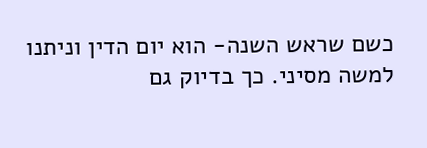כשם שראש השנה- הוא יום הדין וניתנו למשה מסיני. כך בדיוק גם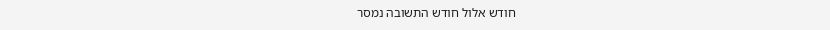חודש אלול חודש התשובה נמסר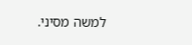למשה מסיני.